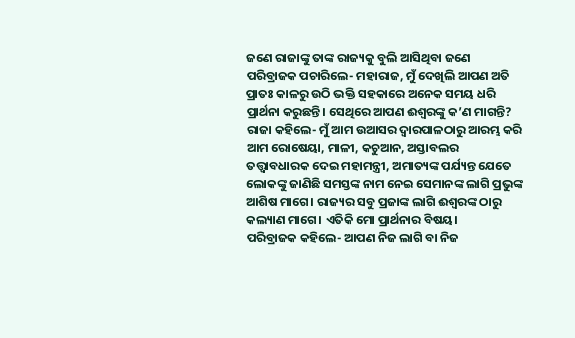ଜଣେ ରାଜାଙ୍କୁ ତାଙ୍କ ରାଜ୍ୟକୁ ବୁଲି ଆସିଥିବା ଜଣେ ପରିବ୍ରାଜକ ପଚାରିଲେ- ମହାରାଜ, ମୁଁ ଦେଖିଲି ଆପଣ ଅତି ପ୍ରାତଃ କାଳରୁ ଉଠି ଭକ୍ତି ସହକାରେ ଅନେକ ସମୟ ଧରି ପ୍ରାର୍ଥନା କରୁଛନ୍ତି। ସେଥିରେ ଆପଣ ଈଶ୍ବରଙ୍କୁ କ’ଣ ମାଗନ୍ତି?
ରାଜା କହିଲେ- ମୁଁ ଆମ ଉଆସର ଦ୍ବାରପାଳଠାରୁ ଆରମ୍ଭ କରି ଆମ ରୋଷେୟା, ମାଳୀ, କଚୁଆନ, ଅସ୍ତାବଲର ତତ୍ତ୍ବାବଧାରକ ଦେଇ ମହାମନ୍ତ୍ରୀ, ଅମାତ୍ୟଙ୍କ ପର୍ଯ୍ୟନ୍ତ ଯେତେ ଲୋକଙ୍କୁ ଜାଣିଛି ସମସ୍ତଙ୍କ ନାମ ନେଇ ସେମାନଙ୍କ ଲାଗି ପ୍ରଭୁଙ୍କ ଆଶିଷ ମାଗେ। ରାଜ୍ୟର ସବୁ ପ୍ରଜାଙ୍କ ଲାଗି ଈଶ୍ବରଙ୍କ ଠାରୁ କଲ୍ୟାଣ ମାଗେ। ଏତିକି ମୋ ପ୍ରାର୍ଥନାର ବିଷୟ।
ପରିବ୍ରାଜକ କହିଲେ- ଆପଣ ନିଜ ଲାଗି ବା ନିଜ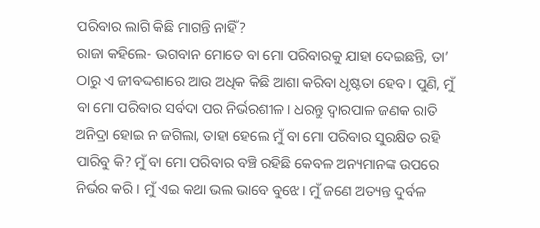ପରିବାର ଲାଗି କିଛି ମାଗନ୍ତି ନାହିଁ?
ରାଜା କହିଲେ- ଭଗବାନ ମୋତେ ବା ମୋ ପରିବାରକୁ ଯାହା ଦେଇଛନ୍ତି, ତା’ ଠାରୁ ଏ ଜୀବଦ୍ଦଶାରେ ଆଉ ଅଧିକ କିଛି ଆଶା କରିବା ଧୃଷ୍ଟତା ହେବ। ପୁଣି, ମୁଁ ବା ମୋ ପରିବାର ସର୍ବଦା ପର ନିର୍ଭରଶୀଳ। ଧରନ୍ତୁ ଦ୍ବାରପାଳ ଜଣକ ରାତି ଅନିଦ୍ରା ହୋଇ ନ ଜଗିଲା, ତାହା ହେଲେ ମୁଁ ବା ମୋ ପରିବାର ସୁରକ୍ଷିତ ରହି ପାରିବୁ କି? ମୁଁ ବା ମୋ ପରିବାର ବଞ୍ଚି ରହିଛି କେବଳ ଅନ୍ୟମାନଙ୍କ ଉପରେ ନିର୍ଭର କରି। ମୁଁ ଏଇ କଥା ଭଲ ଭାବେ ବୁଝେ। ମୁଁ ଜଣେ ଅତ୍ୟନ୍ତ ଦୁର୍ବଳ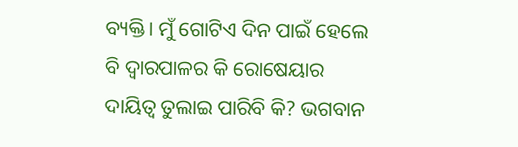ବ୍ୟକ୍ତି। ମୁଁ ଗୋଟିଏ ଦିନ ପାଇଁ ହେଲେ ବି ଦ୍ବାରପାଳର କି ରୋଷେୟାର ଦାୟିତ୍ବ ତୁଲାଇ ପାରିବି କି? ଭଗବାନ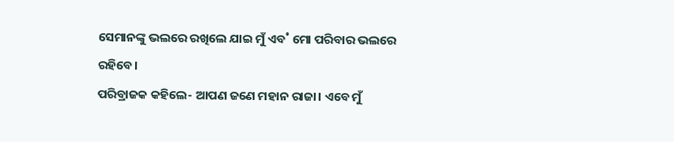ସେମାନଙ୍କୁ ଭଲରେ ରଖିଲେ ଯାଇ ମୁଁ ଏବ˚ ମୋ ପରିବାର ଭଲରେ ରହିବେ।
ପରିବ୍ରାଜକ କହିଲେ- ଆପଣ ଜଣେ ମହାନ ରାଜା। ଏବେ ମୁଁ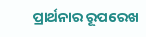ପ୍ରାର୍ଥନାର ରୂପରେଖ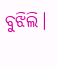ବୁଝିଲି।